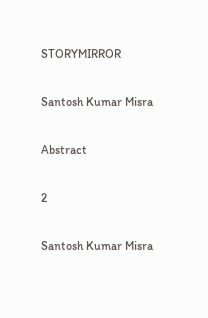STORYMIRROR

Santosh Kumar Misra

Abstract

2

Santosh Kumar Misra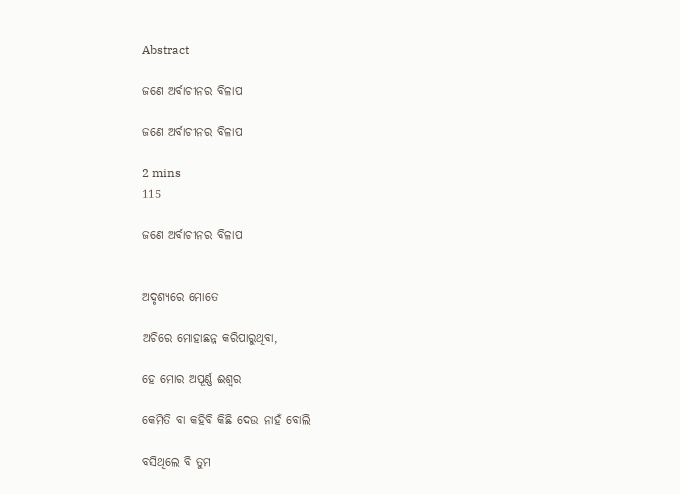Abstract

ଜଣେ ଅର୍ବାଚୀନର ବିଳାପ

ଜଣେ ଅର୍ବାଚୀନର ବିଳାପ

2 mins
115

ଜଣେ ଅର୍ବାଚୀନର ବିଳାପ


ଅଦୃଶ୍ୟରେ ମୋତେ

ଅଚିରେ ମୋହାଛନ୍ନ କରିପାରୁଥିବା,

ହେ ମୋର ଅପୂର୍ଣ୍ଣ ଈଶ୍ବର

କେମିତି ବା କହିବି କିଛି ଦେଉ ନାହଁ ବୋଲି

ବସିଥିଲେ ବି ତୁମ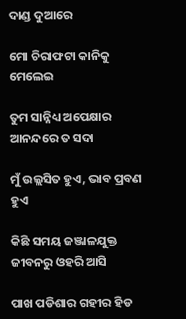ଦାଣ୍ଡ ଦୁଆରେ

ମୋ ଚିରାଫଟା କାନିକୁ ମେଲେଇ

ତୁମ ସାନ୍ନିଧ୍ୟ ଅପେକ୍ଷାର ଆନନ୍ଦରେ ତ ସଦା

ମୁଁ ଉଲ୍ଲସିତ ହୁଏ, ଭାବ ପ୍ରବଣ ହୁଏ

କିଛି ସମୟ ଜଞ୍ଜାଳଯୁକ୍ତ ଜୀବନରୁ ଓହରି ଆସି

ପାଖ ପଡିଶାର ଗହୀର ହିଡ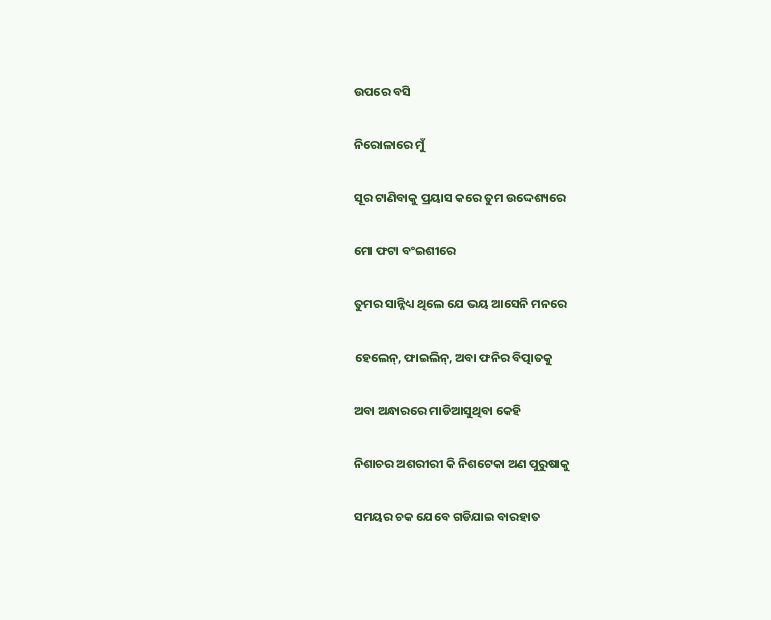ଉପରେ ବସି

ନିରୋଳାରେ ମୁଁ

ସୂର ଟାଣିବାକୁ ପ୍ରୟାସ କରେ ତୁମ ଉଦ୍ଦେଶ୍ୟରେ

ମୋ ଫଟା ବଂଇଶୀରେ

ତୁମର ସାନ୍ନିଧ୍ୟ ଥିଲେ ଯେ ଭୟ ଆସେନି ମନରେ

ହେଲେନ୍‌, ଫାଇଲିନ୍‌, ଅବା ଫନିର ବିତ୍ପାତକୁ

ଅବା ଅନ୍ଧାରରେ ମାଡିଆସୁଥିବା କେହି

ନିଶାଚର ଅଶରୀରୀ କି ନିଶଟେକା ଅଣ ପୁରୁଷାକୁ

ସମୟର ଚକ ଯେବେ ଗଡିଯାଇ ବାରହାତ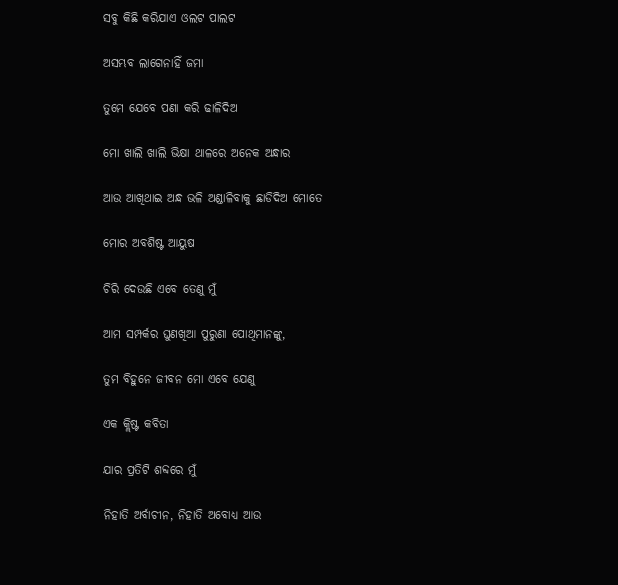ସବୁ କିଛି କରିଯାଏ ଓଲଟ ପାଲଟ

ଅସମ୍ଭବ ଲାଗେନାହିଁ ଜମା

ତୁମେ ଯେବେ ପଣା କରି ଢାଳିଦିଅ

ମୋ ଖାଲି ଖାଲି ଭିକ୍ଷା ଥାଳରେ ଅନେକ ଅନ୍ଧାର

ଆଉ ଆଖିଥାଇ ଅନ୍ଧ ଭଳି ଅଣ୍ଡାଳିବାକୁ ଛାଡିଦିଅ ମୋତେ

ମୋର ଅବଶିଷ୍ଟ ଆୟୁଷ

ଚିରି ଦେଉଛି ଏବେ ତେଣୁ ମୁଁ

ଆମ ସମ୍ପର୍କର ଘୁଣଖିଆ ପୁରୁଣା ପୋଥିମାନଙ୍କୁ,

ତୁମ ବିହୁନେ ଜୀବନ ମୋ ଏବେ ଯେଣୁ

ଏକ କ୍ଲିଷ୍ଟ କବିତା

ଯାର ପ୍ରତିଟି ଶବ୍ଦରେ ମୁଁ

ନିହାତି ଅର୍ବାଚୀନ, ନିହାତି ଅବୋଧ୍ୟ ଆଉ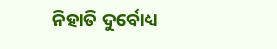ନିହାତି ଦୁର୍ବୋଧ୍ୟ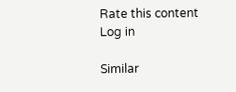Rate this content
Log in

Similar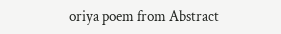oriya poem from Abstract